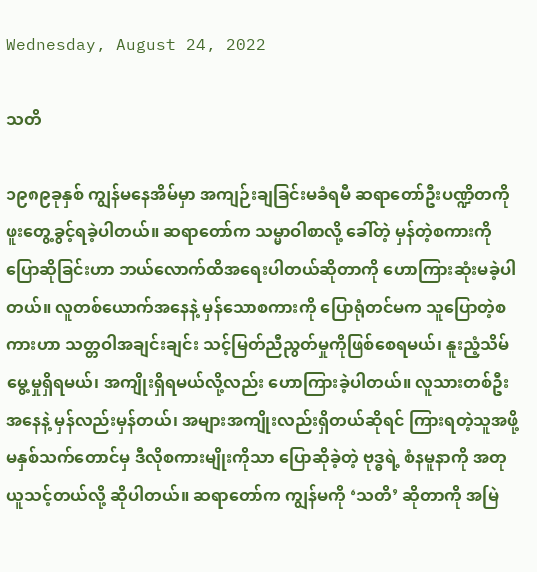Wednesday, August 24, 2022

သတိ

၁၉၈၉ခုနှစ် ကျွန်မနေအိမ်မှာ အကျဉ်းချခြင်းမခံရမီ ဆရာတော်ဦးပဏ္ဍိတကို ဖူးတွေ့ခွင့်ရခဲ့ပါတယ်။ ဆရာတော်က သမ္မာဝါစာလို့ ခေါ်တဲ့ မှန်တဲ့စကားကို ပြောဆိုခြင်းဟာ ဘယ်လောက်ထိအရေးပါတယ်ဆိုတာကို ဟောကြားဆုံးမခဲ့ပါတယ်။ လူတစ်ယောက်အနေနဲ့ မှန်သောစကားကို ပြောရုံတင်မက သူပြောတဲ့စကားဟာ သတ္တဝါအချင်းချင်း သင့်မြတ်ညီညွတ်မှုကိုဖြစ်စေရမယ်၊ နူးညံ့သိမ်မွေ့မှုရှိရမယ်၊ အကျိုးရှိရမယ်လို့လည်း ဟောကြားခဲ့ပါတယ်။ လူသားတစ်ဦးအနေနဲ့ မှန်လည်းမှန်တယ်၊ အများအကျိုးလည်းရှိတယ်ဆိုရင် ကြားရတဲ့သူအဖို့ မနှစ်သက်တောင်မှ ဒီလိုစကားမျိုးကိုသာ ပြောဆိုခဲ့တဲ့ ဗုဒ္ဓရဲ့ စံနမူနာကို အတုယူသင့်တယ်လို့ ဆိုပါတယ်။ ဆရာတော်က ကျွန်မကို ‘သတိ’ ဆိုတာကို အမြဲ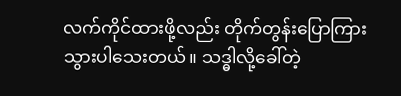လက်ကိုင်ထားဖို့လည်း တိုက်တွန်းပြောကြားသွားပါသေးတယ်။ သဒ္ဓါလို့ခေါ်တဲ့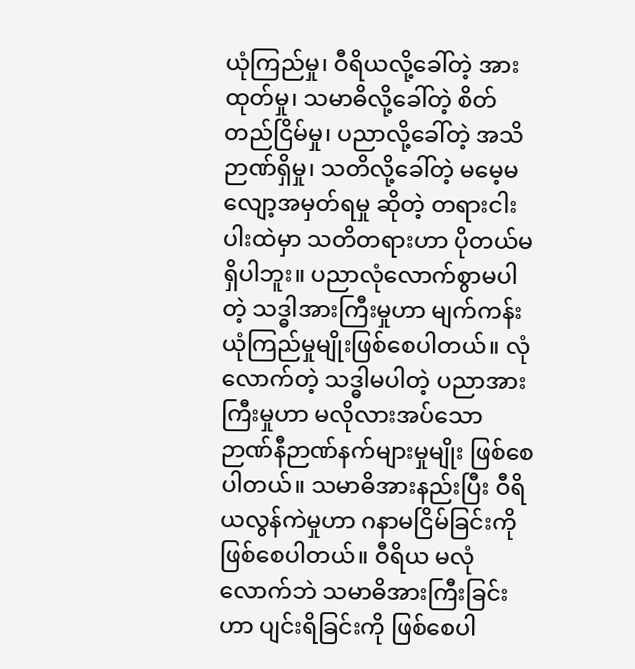ယုံကြည်မှု၊ ဝီရိယလို့ခေါ်တဲ့ အားထုတ်မှု၊ သမာဓိလို့ခေါ်တဲ့ စိတ်တည်ငြိမ်မှု၊ ပညာလို့ခေါ်တဲ့ အသိဉာဏ်ရှိမှု၊ သတိလို့ခေါ်တဲ့ မမေ့မလျော့အမှတ်ရမှု ဆိုတဲ့ တရားငါးပါးထဲမှာ သတိတရားဟာ ပိုတယ်မရှိပါဘူး။ ပညာလုံလောက်စွာမပါတဲ့ သဒ္ဓါအားကြီးမှုဟာ မျက်ကန်းယုံကြည်မှုမျိုးဖြစ်စေပါတယ်။ လုံလောက်တဲ့ သဒ္ဓါမပါတဲ့ ပညာအားကြီးမှုဟာ မလိုလားအပ်သော ဉာဏ်နီဉာဏ်နက်များမှုမျိုး ဖြစ်စေပါတယ်။ သမာဓိအားနည်းပြီး ဝီရိယလွန်ကဲမှုဟာ ဂနာမငြိမ်ခြင်းကို ဖြစ်စေပါတယ်။ ဝီရိယ မလုံလောက်ဘဲ သမာဓိအားကြီးခြင်းဟာ ပျင်းရိခြင်းကို ဖြစ်စေပါ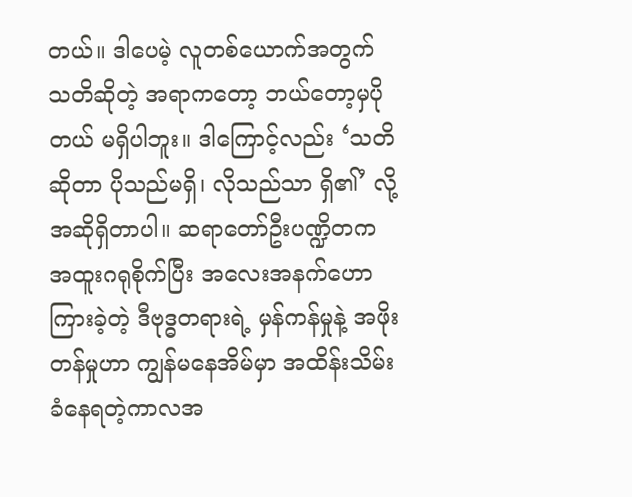တယ်။ ဒါပေမဲ့ လူတစ်ယောက်အတွက် သတိဆိုတဲ့ အရာကတော့ ဘယ်တော့မှပိုတယ် မရှိပါဘူး။ ဒါကြောင့်လည်း ‘သတိဆိုတာ ပိုသည်မရှိ၊ လိုသည်သာ ရှိ၏’ လို့ အဆိုရှိတာပါ။ ဆရာတော်ဦးပဏ္ဍိတက အထူးဂရုစိုက်ပြီး အလေးအနက်ဟောကြားခဲ့တဲ့ ဒီဗုဒ္ဓတရားရဲ့ မှန်ကန်မှုနဲ့ အဖိုးတန်မှုဟာ ကျွန်မနေအိမ်မှာ အထိန်းသိမ်းခံနေရတဲ့ကာလအ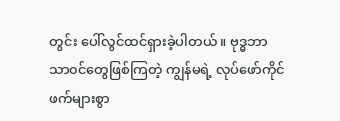တွင်း ပေါ်လွင်ထင်ရှားခဲ့ပါတယ်။ ဗုဒ္ဓဘာသာ၀င်တွေဖြစ်ကြတဲ့ ကျွန်မရဲ့ လုပ်ဖော်ကိုင်ဖက်များစွာ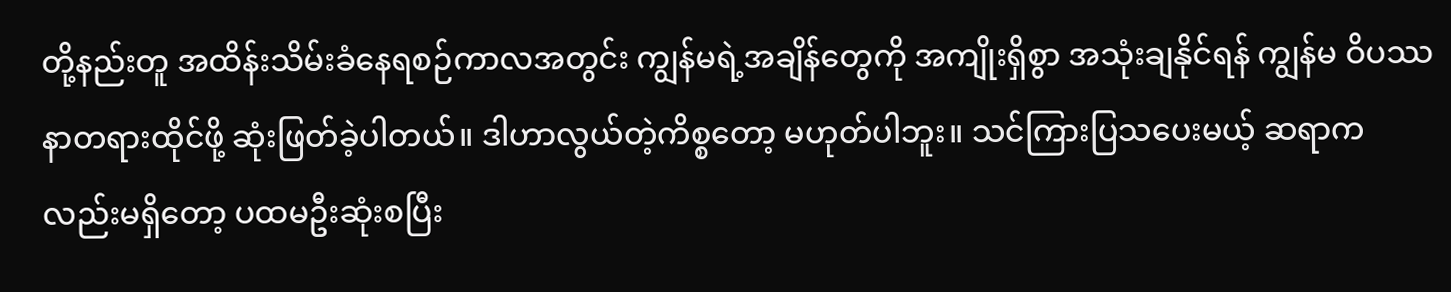တို့နည်းတူ အထိန်းသိမ်းခံနေရစဉ်ကာလအတွင်း ကျွန်မရဲ့အချိန်တွေကို အကျိုးရှိစွာ အသုံးချနိုင်ရန် ကျွန်မ ဝိပဿနာတရားထိုင်ဖို့ ဆုံးဖြတ်ခဲ့ပါတယ်။ ဒါဟာလွယ်တဲ့ကိစ္စတော့ မဟုတ်ပါဘူး။ သင်ကြားပြသပေးမယ့် ဆရာကလည်းမရှိတော့ ပထမဦးဆုံးစပြီး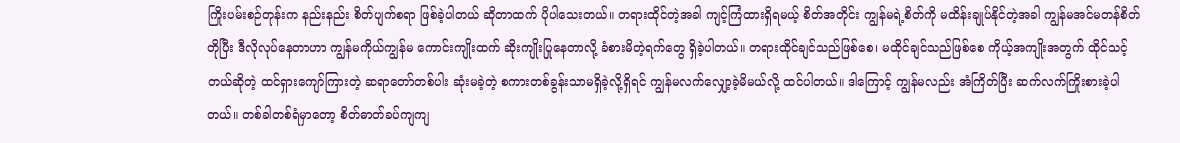ကြိုးပမ်းစဉ်တုန်းက နည်းနည်း စိတ်ပျက်စရာ ဖြစ်ခဲ့ပါတယ် ဆိုတာထက် ပိုပါသေးတယ်။ တရားထိုင်တဲ့အခါ ကျင့်ကြံထားရှိရမယ့် စိတ်အတိုင်း ကျွန်မရဲ့စိတ်ကို မထိန်းချုပ်နိုင်တဲ့အခါ ကျွန်မအင်မတန်စိတ်တိုပြီး ဒီလိုလုပ်နေတာဟာ ကျွန်မကိုယ်ကျွန်မ ကောင်းကျိုးထက် ဆိုးကျိုးပြုနေတာလို့ ခံစားမိတဲ့ရက်တွေ ရှိခဲ့ပါတယ်။ တရားထိုင်ချင်သည်ဖြစ်စေ၊ မထိုင်ချင်သည်ဖြစ်စေ ကိုယ့်အကျိုးအတွက် ထိုင်သင့်တယ်ဆိုတဲ့ ထင်ရှားကျော်ကြားတဲ့ ဆရာတော်တစ်ပါး ဆုံးမခဲ့တဲ့ စကားတစ်ခွန်းသာမရှိခဲ့လို့ရှိရင် ကျွန်မလက်လျှော့ခဲ့မိမယ်လို့ ထင်ပါတယ်။ ဒါကြောင့် ကျွန်မလည်း အံကြိတ်ပြီး ဆက်လက်ကြိုးစားခဲ့ပါတယ်။ တစ်ခါတစ်ရံမှာတော့ စိတ်ဓာတ်ခပ်ကျကျ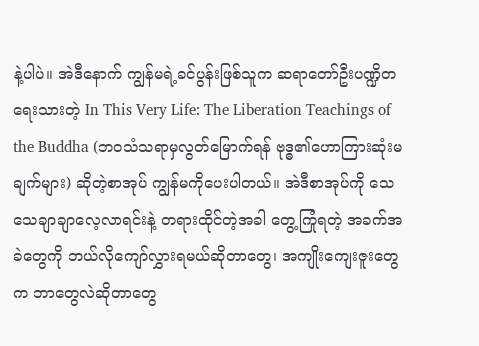နဲ့ပါပဲ။ အဲဒီနောက် ကျွန်မရဲ့ခင်ပွန်းဖြစ်သူက ဆရာတော်ဦးပဏ္ဍိတရေးသားတဲ့ In This Very Life: The Liberation Teachings of the Buddha (ဘ၀သံသရာမှလွတ်မြောက်ရန် ဗုဒ္ဓ၏ဟောကြားဆုံးမချက်များ) ဆိုတဲ့စာအုပ် ကျွန်မကိုပေးပါတယ်။ အဲဒီစာအုပ်ကို သေသေချာချာလေ့လာရင်းနဲ့ တရားထိုင်တဲ့အခါ တွေ့ကြုံရတဲ့ အခက်အခဲတွေကို ဘယ်လိုကျော်လွှားရမယ်ဆိုတာတွေ၊ အကျိုးကျေးဇူးတွေက ဘာတွေလဲဆိုတာတွေ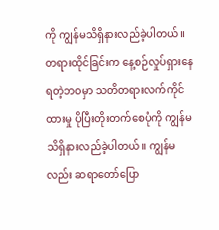ကို ကျွန်မသိရှိနားလည်ခဲ့ပါတယ်။ တရားထိုင်ခြင်းက နေ့စဉ်လှုပ်ရှားနေရတဲ့ဘ၀မှာ သတိတရားလက်ကိုင်ထားမှု ပိုပြီးတိုးတက်စေပုံကို ကျွန်မသိရှိနားလည်ခဲ့ပါတယ်။ ကျွန်မလည်း ဆရာတော်ပြော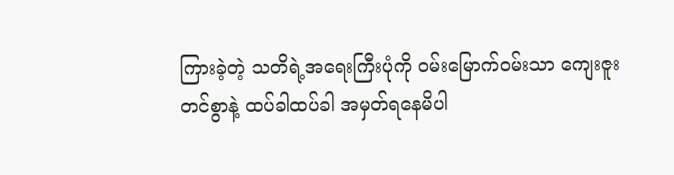ကြားခဲ့တဲ့ သတိရဲ့အရေးကြီးပုံကို ၀မ်းမြောက်၀မ်းသာ ကျေးဇူးတင်စွာနဲ့ ထပ်ခါထပ်ခါ အမှတ်ရနေမိပါ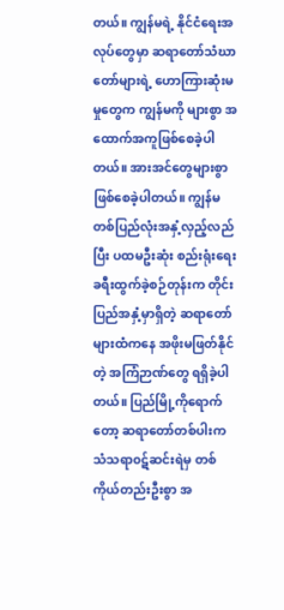တယ်။ ကျွန်မရဲ့ နိုင်ငံရေးအလုပ်တွေမှာ ဆရာတော်သံဃာတော်များရဲ့ ဟောကြားဆုံးမမှုတွေက ကျွန်မကို များစွာ အထောက်အကူဖြစ်စေခဲ့ပါတယ်။ အားအင်တွေများစွာ ဖြစ်စေခဲ့ပါတယ်။ ကျွန်မ တစ်ပြည်လုံးအနှံ့လှည့်လည်ပြီး ပထမဦးဆုံး စည်းရုံးရေး ခရီးထွက်ခဲ့စဉ်တုန်းက တိုင်းပြည်အနှံ့မှာရှိတဲ့ ဆရာတော်များထံကနေ အဖိုးမဖြတ်နိုင်တဲ့ အကြံဉာဏ်တွေ ရရှိခဲ့ပါတယ်။ ပြည်မြို့ကိုရောက်တော့ ဆရာတော်တစ်ပါးက သံသရာ၀ဋ်ဆင်းရဲမှ တစ်ကိုယ်တည်းဦးစွာ အ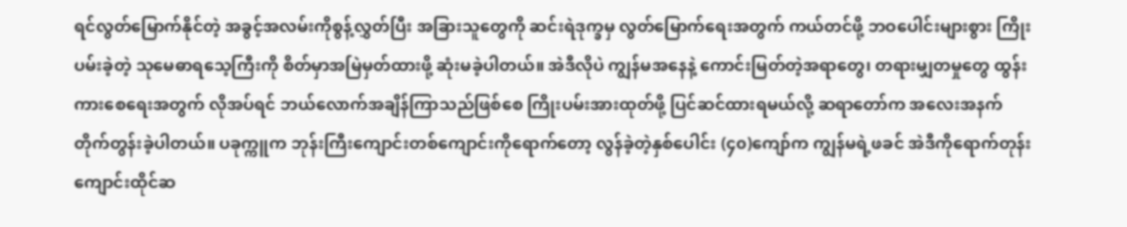ရင်လွတ်မြောက်နိုင်တဲ့ အခွင့်အလမ်းကိုစွန့်လွှတ်ပြီး အခြားသူတွေကို ဆင်းရဲဒုက္ခမှ လွတ်မြောက်ရေးအတွက် ကယ်တင်ဖို့ ဘဝပေါင်းများစွား ကြိုးပမ်းခဲ့တဲ့ သုမေဓာရသေ့ကြီးကို စိတ်မှာအမြဲမှတ်ထားဖို့ ဆုံးမခဲ့ပါတယ်။ အဲဒီလိုပဲ ကျွန်မအနေနဲ့ ကောင်းမြတ်တဲ့အရာတွေ၊ တရားမျှတမှုတွေ ထွန်းကားစေရေးအတွက် လိုအပ်ရင် ဘယ်လောက်အချိန်ကြာသည်ဖြစ်စေ ကြိုးပမ်းအားထုတ်ဖို့ ပြင်ဆင်ထားရမယ်လို့ ဆရာတော်က အလေးအနက် တိုက်တွန်းခဲ့ပါတယ်။ ပခုက္ကူက ဘုန်းကြီးကျောင်းတစ်ကျောင်းကိုရောက်တော့ လွန်ခဲ့တဲ့နှစ်ပေါင်း (၄၀)ကျော်က ကျွန်မရဲ့ဖခင် အဲဒီကိုရောက်တုန်း ကျောင်းထိုင်ဆ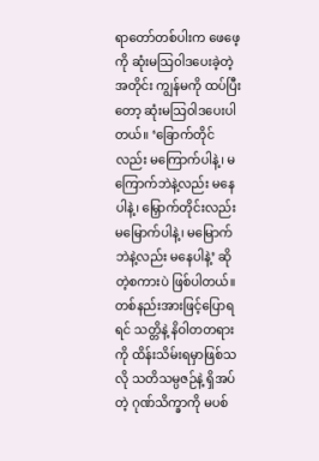ရာတော်တစ်ပါးက ဖေဖေ့ကို ဆုံးမသြ၀ါဒပေးခဲ့တဲ့အတိုင်း ကျွန်မကို ထပ်ပြီးတော့ ဆုံးမသြ၀ါဒပေးပါတယ်။ ‘ခြောက်တိုင်လည်း မကြောက်ပါနဲ့၊ မကြောက်ဘဲနဲ့လည်း မနေပါနဲ့၊ မြှောက်တိုင်းလည်း မမြောက်ပါနဲ့၊ မမြောက်ဘဲနဲ့လည်း မနေပါနဲ့’ ဆိုတဲ့စကားပဲ ဖြစ်ပါတယ်။ တစ်နည်းအားဖြင့်ပြောရရင် သတ္တိနဲ့ နိဝါတတရားကို ထိန်းသိမ်းရမှာဖြစ်သလို သတိသမ္ပဇဉ်နဲ့ ရှိအပ်တဲ့ ဂုဏ်သိက္ခာကို မပစ်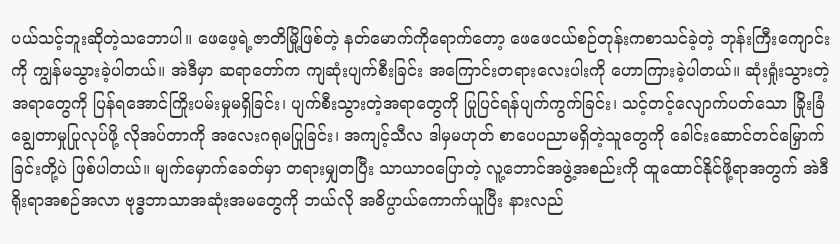ပယ်သင့်ဘူးဆိုတဲ့သဘောပါ။ ဖေဖေ့ရဲ့ဇာတိမြို့ဖြစ်တဲ့ နတ်မောက်ကိုရောက်တော့ ဖေဖေငယ်စဉ်တုန်းကစာသင်ခဲ့တဲ့ ဘုန်းကြီးကျောင်းကို ကျွန်မသွားခဲ့ပါတယ်။ အဲဒီမှာ ဆရာတော်က ကျဆုံးပျက်စီးခြင်း အကြောင်းတရားလေးပါးကို ဟောကြားခဲ့ပါတယ်။ ဆုံးရှုံးသွားတဲ့အရာတွေကို ပြန်ရအောင်ကြိုးပမ်းမှုမရှိခြင်း၊ ပျက်စီးသွားတဲ့အရာတွေကို ပြုပြင်ရန်ပျက်ကွက်ခြင်း၊ သင့်တင့်လျောက်ပတ်သော ခြိုးခြံချွေတာမှုပြုလုပ်ဖို့ လိုအပ်တာကို အလေးဂရုမပြုခြင်း၊ အကျင့်သီလ ဒါမှမဟုတ် စာပေပညာမရှိတဲ့သူတွေကို ခေါင်းဆောင်တင်မြှောက်ခြင်းတို့ပဲ ဖြစ်ပါတယ်။ မျက်မှောက်ခေတ်မှာ တရားမျှတပြီး သာယာဝပြောတဲ့ လူ့ဘောင်အဖွဲ့အစည်းကို ထူထောင်နိုင်ဖို့ရာအတွက် အဲဒီရိုးရာအစဉ်အလာ ဗုဒ္ဓဘာသာအဆုံးအမတွေကို ဘယ်လို အဓိပ္ပာယ်ကောက်ယူပြီး နားလည်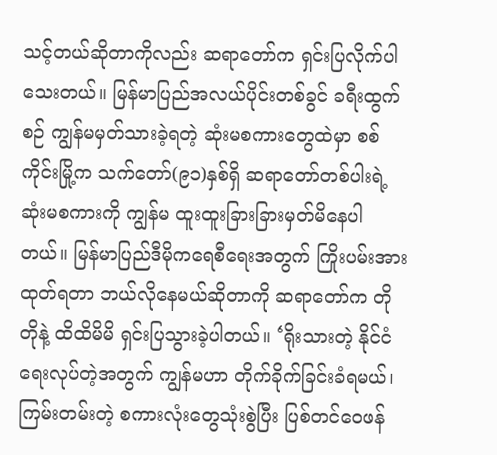သင့်တယ်ဆိုတာကိုလည်း ဆရာတော်က ရှင်းပြလိုက်ပါသေးတယ်။ မြန်မာပြည်အလယ်ပိုင်းတစ်ခွင် ခရီးထွက်စဉ် ကျွန်မမှတ်သားခဲ့ရတဲ့ ဆုံးမစကားတွေထဲမှာ စစ်ကိုင်းမြို့က သက်တော်(၉၁)နှစ်ရှိ ဆရာတော်တစ်ပါးရဲ့ ဆုံးမစကားကို ကျွန်မ ထူးထူးခြားခြားမှတ်မိနေပါတယ်။ မြန်မာပြည်ဒီမိုကရေစီရေးအတွက် ကြိုးပမ်းအားထုတ်ရတာ ဘယ်လိုနေမယ်ဆိုတာကို ဆရာတော်က တိုတိုနဲ့ ထိထိမိမိ ရှင်းပြသွားခဲ့ပါတယ်။ ‘ရိုးသားတဲ့ နိုင်ငံရေးလုပ်တဲ့အတွက် ကျွန်မဟာ တိုက်ခိုက်ခြင်းခံရမယ်၊ ကြမ်းတမ်းတဲ့ စကားလုံးတွေသုံးစွဲပြီး ပြစ်တင်ဝေဖန်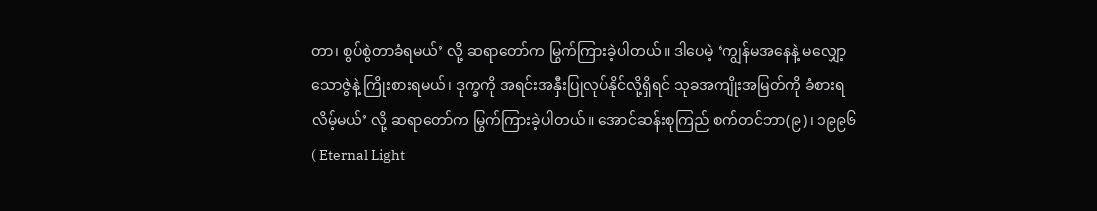တာ၊ စွပ်စွဲတာခံရမယ်’ လို့ ဆရာတော်က မြွက်ကြားခဲ့ပါတယ်။ ဒါပေမဲ့ ‘ကျွန်မအနေနဲ့ မလျှော့သောဇွဲနဲ့ ကြိုးစားရမယ်၊ ဒုက္ခကို အရင်းအနှီးပြုလုပ်နိုင်လို့ရှိရင် သုခအကျိုးအမြတ်ကို ခံစားရလိမ့်မယ်’ လို့ ဆရာတော်က မြွက်ကြားခဲ့ပါတယ်။ အောင်ဆန်းစုကြည် စက်တင်ဘာ(၉)၊ ၁၉၉၆ ( Eternal Light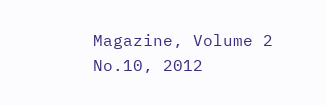Magazine, Volume 2 No.10, 2012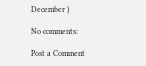December )

No comments:

Post a Comment